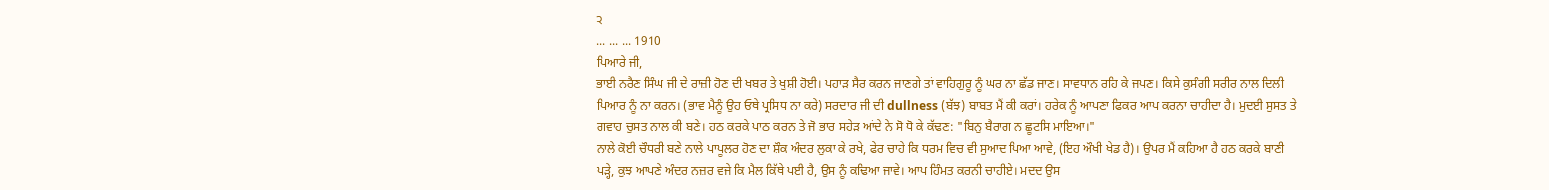੨
... ... ... 1910
ਪਿਆਰੇ ਜੀ,
ਭਾਈ ਨਰੈਣ ਸਿੰਘ ਜੀ ਦੇ ਰਾਜ਼ੀ ਹੋਣ ਦੀ ਖਬਰ ਤੇ ਖੁਸ਼ੀ ਹੋਈ। ਪਹਾੜ ਸੈਰ ਕਰਨ ਜਾਣਗੇ ਤਾਂ ਵਾਹਿਗੁਰੂ ਨੂੰ ਘਰ ਨਾ ਛੱਡ ਜਾਣ। ਸਾਵਧਾਨ ਰਹਿ ਕੇ ਜਪਣ। ਕਿਸੇ ਕੁਸੰਗੀ ਸਰੀਰ ਨਾਲ ਦਿਲੀ ਪਿਆਰ ਨੂੰ ਨਾ ਕਰਨ। (ਭਾਵ ਮੈਨੂੰ ਉਹ ਓਥੇ ਪ੍ਰਸਿਧ ਨਾ ਕਰੇ) ਸਰਦਾਰ ਜੀ ਦੀ dullness (ਬੱਝ) ਬਾਬਤ ਮੈਂ ਕੀ ਕਰਾਂ। ਹਰੇਕ ਨੂੰ ਆਪਣਾ ਫਿਕਰ ਆਪ ਕਰਨਾ ਚਾਹੀਦਾ ਹੈ। ਮੁਦਈ ਸੁਸਤ ਤੇ ਗਵਾਹ ਚੁਸਤ ਨਾਲ ਕੀ ਬਣੇ। ਹਠ ਕਰਕੇ ਪਾਠ ਕਰਨ ਤੇ ਜੋ ਭਾਰ ਸਹੇੜ ਆਂਦੇ ਨੇ ਸੋ ਧੋ ਕੇ ਕੱਢਣ: "ਬਿਨੁ ਬੈਰਾਗ ਨ ਛੂਟਸਿ ਮਾਇਆ।"
ਨਾਲੇ ਕੋਈ ਚੌਧਰੀ ਬਣੇ ਨਾਲੇ ਪਾਪੂਲਰ ਹੋਣ ਦਾ ਸ਼ੌਕ ਅੰਦਰ ਲੁਕਾ ਕੇ ਰਖੇ, ਫੇਰ ਚਾਹੇ ਕਿ ਧਰਮ ਵਿਚ ਵੀ ਸੁਆਦ ਪਿਆ ਆਵੇ, (ਇਹ ਔਖੀ ਖੇਡ ਹੈ)। ਉਪਰ ਮੈਂ ਕਹਿਆ ਹੈ ਹਠ ਕਰਕੇ ਬਾਣੀ ਪੜ੍ਹੇ, ਕੁਝ ਆਪਣੇ ਅੰਦਰ ਨਜ਼ਰ ਵਜੇ ਕਿ ਮੈਲ ਕਿੱਥੇ ਪਈ ਹੈ, ਉਸ ਨੂੰ ਕਢਿਆ ਜਾਵੇ। ਆਪ ਹਿੰਮਤ ਕਰਨੀ ਚਾਹੀਏ। ਮਦਦ ਉਸ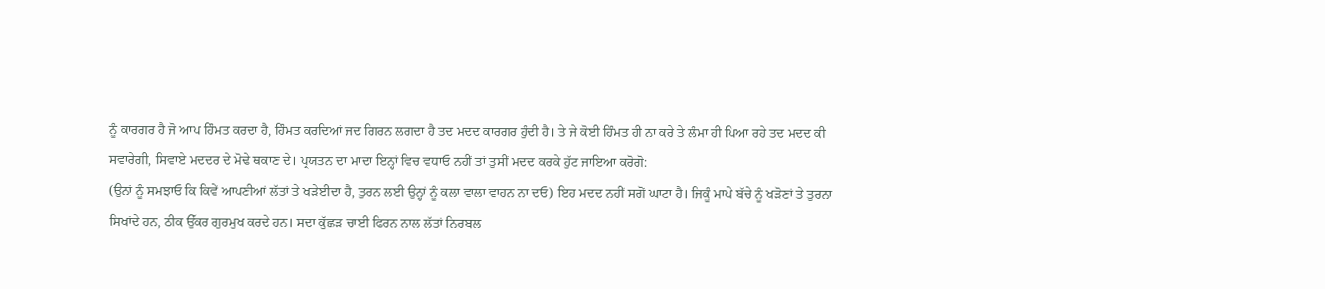ਨੂੰ ਕਾਰਗਰ ਹੈ ਜੋ ਆਪ ਹਿੰਮਤ ਕਰਦਾ ਹੈ, ਹਿੰਮਤ ਕਰਦਿਆਂ ਜਦ ਗਿਰਨ ਲਗਦਾ ਹੈ ਤਦ ਮਦਦ ਕਾਰਗਰ ਹੁੰਦੀ ਹੈ। ਤੇ ਜੇ ਕੋਈ ਹਿੰਮਤ ਹੀ ਨਾ ਕਰੇ ਤੇ ਲੰਮਾ ਹੀ ਪਿਆ ਰਹੇ ਤਦ ਮਦਦ ਕੀ ਸਵਾਰੇਗੀ, ਸਿਵਾਏ ਮਦਦਰ ਦੇ ਮੋਢੇ ਥਕਾਣ ਦੇ। ਪ੍ਰਯਤਨ ਦਾ ਮਾਦਾ ਇਨ੍ਹਾਂ ਵਿਚ ਵਧਾਓ ਨਹੀਂ ਤਾਂ ਤੁਸੀਂ ਮਦਦ ਕਰਕੇ ਹੁੱਟ ਜਾਇਆ ਕਰੋਗੋ:
(ਉਨਾਂ ਨੂੰ ਸਮਝਾਓ ਕਿ ਕਿਵੇਂ ਆਪਣੀਆਂ ਲੱਤਾਂ ਤੇ ਖੜੇਈਦਾ ਹੈ, ਤੁਰਨ ਲਈ ਉਨ੍ਹਾਂ ਨੂੰ ਕਲਾ ਵਾਲਾ ਵਾਹਨ ਨਾ ਦਓ) ਇਹ ਮਦਦ ਨਹੀਂ ਸਗੋਂ ਘਾਟਾ ਹੈ। ਜਿਕੂੰ ਮਾਪੇ ਬੱਚੇ ਨੂੰ ਖੜੋਣਾਂ ਤੇ ਤੁਰਨਾ ਸਿਖਾਂਦੇ ਹਨ, ਠੀਕ ਉੱਕਰ ਗੁਰਮੁਖ ਕਰਦੇ ਹਨ। ਸਦਾ ਕੁੱਛੜ ਚਾਈ ਫਿਰਨ ਨਾਲ ਲੱਤਾਂ ਨਿਰਬਲ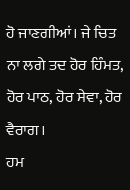ਹੋ ਜਾਣਗੀਆਂ। ਜੇ ਚਿਤ ਨਾ ਲਗੇ ਤਦ ਹੋਰ ਹਿੰਮਤ, ਹੋਰ ਪਾਠ, ਹੋਰ ਸੇਵਾ, ਹੋਰ ਵੈਰਾਗ।
ਹਮ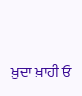ਖ਼ੁਦਾ ਖ਼ਾਹੀ ਓ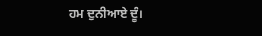ਹਮ ਦੁਨੀਆਏ ਦੂੰ।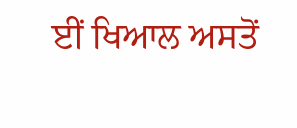ਈਂ ਖਿਆਲ ਅਸਤੋਂ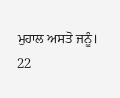ਮੁਹਾਲ ਅਸਤੋ ਜਨੂੰ।
22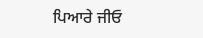ਪਿਆਰੇ ਜੀਓ